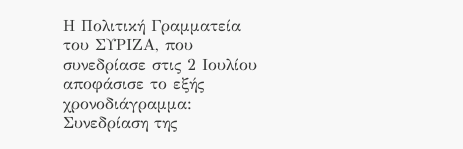Η Πολιτική Γραμματεία του ΣΥΡΙΖΑ, που συνεδρίασε στις 2 Ιουλίου αποφάσισε το εξής χρονοδιάγραμμα: Συνεδρίαση της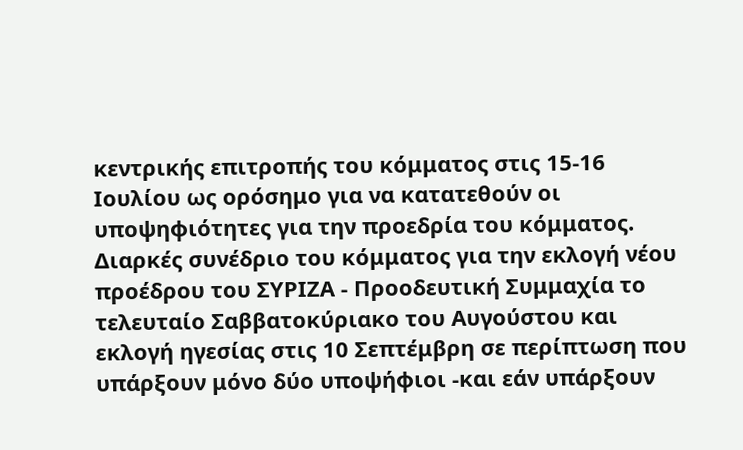κεντρικής επιτροπής του κόμματος στις 15-16 Ιουλίου ως ορόσημο για να κατατεθούν οι υποψηφιότητες για την προεδρία του κόμματος. Διαρκές συνέδριο του κόμματος για την εκλογή νέου προέδρου του ΣΥΡΙΖΑ - Προοδευτική Συμμαχία το τελευταίο Σαββατοκύριακο του Αυγούστου και εκλογή ηγεσίας στις 10 Σεπτέμβρη σε περίπτωση που υπάρξουν μόνο δύο υποψήφιοι -και εάν υπάρξουν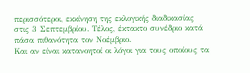περισσότεροι, εκκίνηση της εκλογικής διαδικασίας στις 3 Σεπτεμβρίου. Τέλος, έκτακτο συνέδριο κατά πάσα πιθανότητα τον Νοέμβριο.
Και αν είναι κατανοητοί οι λόγοι για τους οποίους τα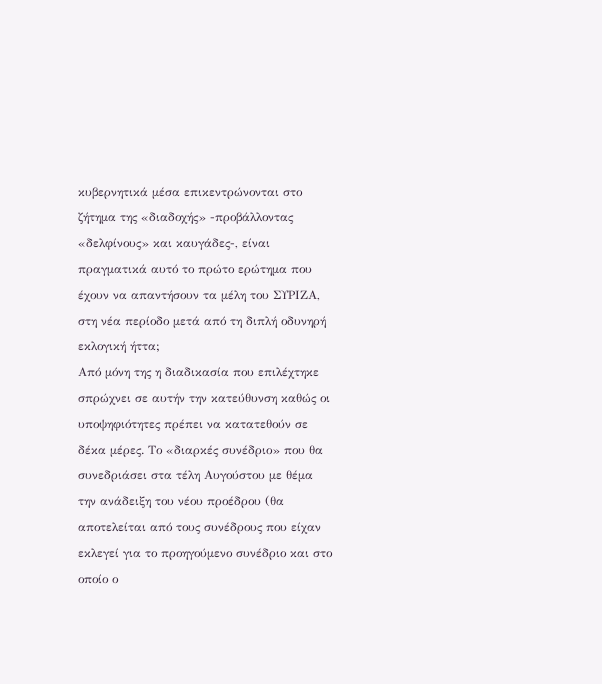κυβερνητικά μέσα επικεντρώνονται στο ζήτημα της «διαδοχής» -προβάλλοντας «δελφίνους» και καυγάδες-, είναι πραγματικά αυτό το πρώτο ερώτημα που έχουν να απαντήσουν τα μέλη του ΣΥΡΙΖΑ, στη νέα περίοδο μετά από τη διπλή οδυνηρή εκλογική ήττα;
Από μόνη της η διαδικασία που επιλέχτηκε σπρώχνει σε αυτήν την κατεύθυνση καθώς οι υποψηφιότητες πρέπει να κατατεθούν σε δέκα μέρες. Το «διαρκές συνέδριο» που θα συνεδριάσει στα τέλη Αυγούστου με θέμα την ανάδειξη του νέου προέδρου (θα αποτελείται από τους συνέδρους που είχαν εκλεγεί για το προηγούμενο συνέδριο και στο οποίο ο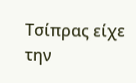Τσίπρας είχε την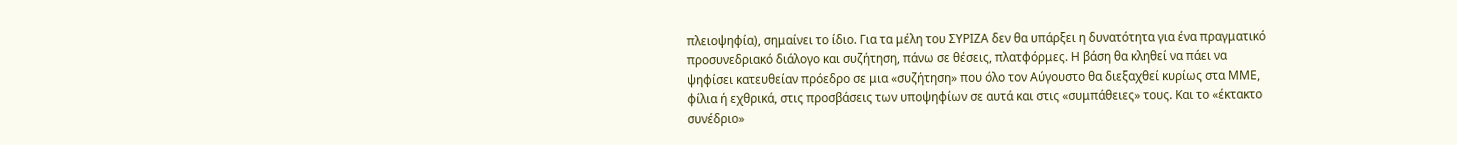πλειοψηφία), σημαίνει το ίδιο. Για τα μέλη του ΣΥΡΙΖΑ δεν θα υπάρξει η δυνατότητα για ένα πραγματικό προσυνεδριακό διάλογο και συζήτηση, πάνω σε θέσεις, πλατφόρμες. Η βάση θα κληθεί να πάει να ψηφίσει κατευθείαν πρόεδρο σε μια «συζήτηση» που όλο τον Αύγουστο θα διεξαχθεί κυρίως στα ΜΜΕ, φίλια ή εχθρικά, στις προσβάσεις των υποψηφίων σε αυτά και στις «συμπάθειες» τους. Και το «έκτακτο συνέδριο»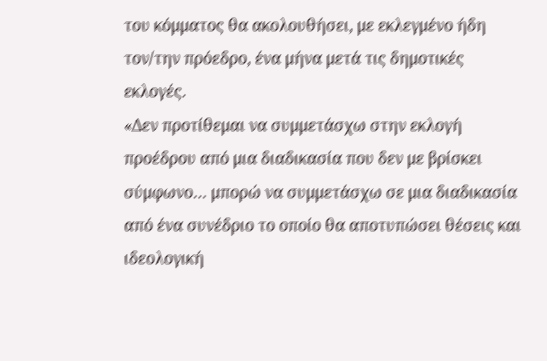του κόμματος θα ακολουθήσει, με εκλεγμένο ήδη τον/την πρόεδρο, ένα μήνα μετά τις δημοτικές εκλογές.
«Δεν προτίθεμαι να συμμετάσχω στην εκλογή προέδρου από μια διαδικασία που δεν με βρίσκει σύμφωνο… μπορώ να συμμετάσχω σε μια διαδικασία από ένα συνέδριο το οποίο θα αποτυπώσει θέσεις και ιδεολογική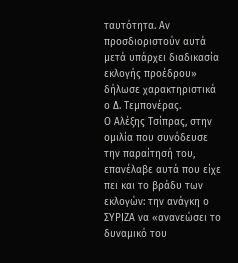ταυτότητα. Αν προσδιοριστούν αυτά μετά υπάρχει διαδικασία εκλογής προέδρου» δήλωσε χαρακτηριστικά ο Δ. Τεμπονέρας.
Ο Αλέξης Τσίπρας, στην ομιλία που συνόδευσε την παραίτησή του, επανέλαβε αυτά που είχε πει και το βράδυ των εκλογών: την ανάγκη ο ΣΥΡΙΖΑ να «ανανεώσει το δυναμικό του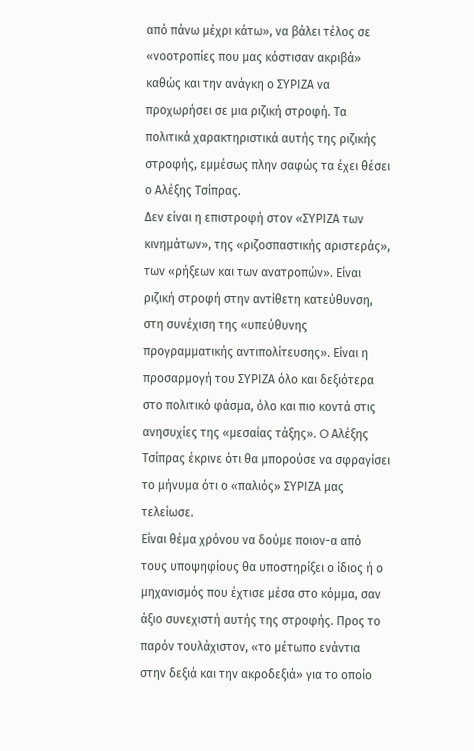από πάνω μέχρι κάτω», να βάλει τέλος σε «νοοτροπίες που μας κόστισαν ακριβά» καθώς και την ανάγκη ο ΣΥΡΙΖΑ να προχωρήσει σε μια ριζική στροφή. Τα πολιτικά χαρακτηριστικά αυτής της ριζικής στροφής, εμμέσως πλην σαφώς τα έχει θέσει ο Αλέξης Τσίπρας.
Δεν είναι η επιστροφή στον «ΣΥΡΙΖΑ των κινημάτων», της «ριζοσπαστικής αριστεράς», των «ρήξεων και των ανατροπών». Είναι ριζική στροφή στην αντίθετη κατεύθυνση, στη συνέχιση της «υπεύθυνης προγραμματικής αντιπολίτευσης». Είναι η προσαρμογή του ΣΥΡΙΖΑ όλο και δεξιότερα στο πολιτικό φάσμα, όλο και πιο κοντά στις ανησυχίες της «μεσαίας τάξης». O Αλέξης Τσίπρας έκρινε ότι θα μπορούσε να σφραγίσει το μήνυμα ότι ο «παλιός» ΣΥΡΙΖΑ μας τελείωσε.
Είναι θέμα χρόνου να δούμε ποιον-α από τους υποψηφίους θα υποστηρίξει ο ίδιος ή ο μηχανισμός που έχτισε μέσα στο κόμμα, σαν άξιο συνεχιστή αυτής της στροφής. Προς το παρόν τουλάχιστον, «το μέτωπο ενάντια στην δεξιά και την ακροδεξιά» για το οποίο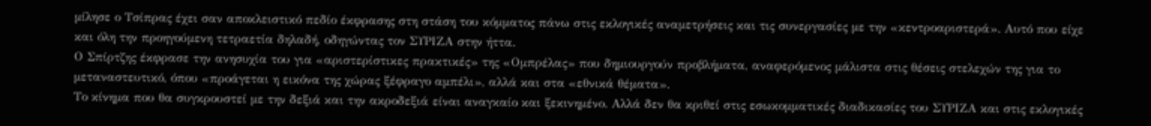μίλησε ο Τσίπρας έχει σαν αποκλειστικό πεδίο έκφρασης στη στάση του κόμματος πάνω στις εκλογικές αναμετρήσεις και τις συνεργασίες με την «κεντροαριστερά». Αυτό που είχε και όλη την προηγούμενη τετραετία δηλαδή, οδηγώντας τον ΣΥΡΙΖΑ στην ήττα.
Ο Σπίρτζης έκφρασε την ανησυχία του για «αριστερίστικες πρακτικές» της «Ομπρέλας» που δημιουργούν προβλήματα, αναφερόμενος μάλιστα στις θέσεις στελεχών της για το μεταναστευτικό, όπου «προάγεται η εικόνα της χώρας ξέφραγο αμπέλι», αλλά και στα «εθνικά θέματα».
Το κίνημα που θα συγκρουστεί με την δεξιά και την ακροδεξιά είναι αναγκαίο και ξεκινημένο. Αλλά δεν θα κριθεί στις εσωκομματικές διαδικασίες του ΣΥΡΙΖΑ και στις εκλογικές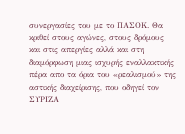συνεργασίες του με το ΠΑΣΟΚ. Θα κριθεί στους αγώνες, στους δρόμους και στις απεργίες αλλά και στη διαμόρφωση μιας ισχυρής εναλλακτικής πέρα απο τα όρια του «ρεαλισμού» της αστικής διαχείρισης, που οδηγεί τον ΣΥΡΙΖΑ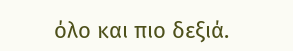όλο και πιο δεξιά.